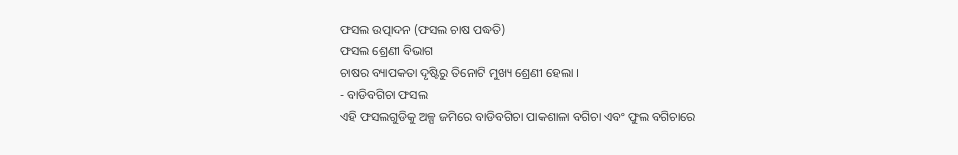ଫସଲ ଉତ୍ପାଦନ (ଫସଲ ଚାଷ ପଦ୍ଧତି)
ଫସଲ ଶ୍ରେଣୀ ବିଭାଗ
ଚାଷର ବ୍ୟାପକତା ଦୃଷ୍ଟିରୁ ତିନୋଟି ମୁଖ୍ୟ ଶ୍ରେଣୀ ହେଲା ।
- ବାଡିବଗିଚା ଫସଲ
ଏହି ଫସଲଗୁଡିକୁ ଅଳ୍ପ ଜମିରେ ବାଡିବଗିଚା ପାକଶାଳା ବଗିଚା ଏବଂ ଫୁଲ ବଗିଚାରେ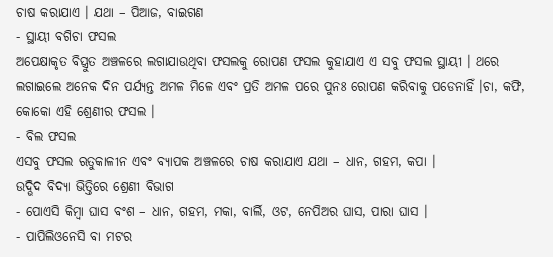ଚାଷ କରାଯାଏ । ଯଥା – ପିଆଜ, ବାଇଗଣ
- ସ୍ଥାୟୀ ବଗିଚା ଫସଲ
ଅପେକ୍ଷାକୃତ ବିସ୍ତ୍ରୁତ ଅଞ୍ଚଳରେ ଲଗାଯାଉଥିବା ଫସଲକୁ ରୋପଣ ଫସଲ କୁହାଯାଏ ଏ ସବୁ ଫସଲ ସ୍ଥାୟୀ । ଥରେ ଲଗାଇଲେ ଅନେକ ଦିନ ପର୍ଯ୍ୟନ୍ତ ଅମଳ ମିଳେ ଏବଂ ପ୍ରତି ଅମଳ ପରେ ପୁନଃ ରୋପଣ କରିବାକୁ ପଡେନାହିଁ ।ଚା, କଫି, କୋକୋ ଏହି ଶ୍ରେଣୀର ଫସଲ ।
- ବିଲ ଫସଲ
ଏସବୁ ଫସଲ ଋତୁକାଳୀନ ଏବଂ ବ୍ୟାପକ ଅଞ୍ଚଳରେ ଚାଷ କରାଯାଏ ଯଥା – ଧାନ, ଗହମ, କପା ।
ଉଦ୍ଭିଦ ବିଦ୍ୟା ଭିତ୍ତିରେ ଶ୍ରେଣୀ ବିଭାଗ
- ପୋଏସି କିମ୍ବା ଘାସ ବଂଶ – ଧାନ, ଗହମ, ମକା, ବାର୍ଲି, ଓଟ, ନେପିଅର ଘାସ, ପାରା ଘାସ ।
- ପାପିଲିଓନେସି ବା ମଟର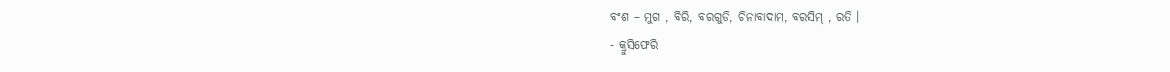ବଂଶ – ମୁଗ , ବିରି, ବରଗୁଡି, ଚିନାବାଦାମ, ବରସିମ୍ , ରତି ।
- କ୍ରୁସିଫେରି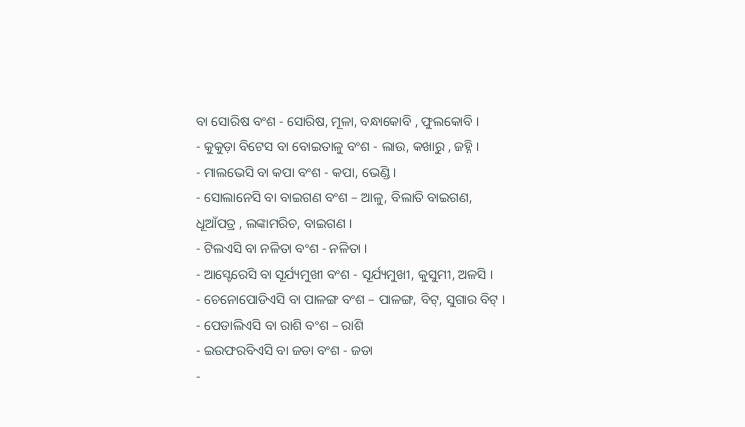ବା ସୋରିଷ ବଂଶ - ସୋରିଷ, ମୂଳା, ବନ୍ଧାକୋବି , ଫୁଲକୋବି ।
- କୁକୁଡ଼ା ବିଟେସ ବା ବୋଇତାଳୁ ବଂଶ - ଲାଉ, କଖାରୁ , ଜହ୍ନି ।
- ମାଲଭେସି ବା କପା ବଂଶ - କପା, ଭେଣ୍ଡି ।
- ସୋଲାନେସି ବା ବାଇଗଣ ବଂଶ – ଆଳୁ, ବିଲାତି ବାଇଗଣ, ଧୂଆଁପତ୍ର , ଲଙ୍କାମରିଚ, ବାଇଗଣ ।
- ଟିଲଏସି ବା ନଳିତା ବଂଶ - ନଳିତା ।
- ଆସ୍ଟେରେସି ବା ସୂର୍ଯ୍ୟମୁଖୀ ବଂଶ - ସୂର୍ଯ୍ୟମୁଖୀ, କୁସୁମୀ, ଅଳସି ।
- ଚେନୋପୋଡିଏସି ବା ପାଳଙ୍ଗ ବଂଶ – ପାଳଙ୍ଗ, ବିଟ୍, ସୁଗାର ବିଟ୍ ।
- ପେଡାଲିଏସି ବା ରାଶି ବଂଶ – ରାଶି
- ଇଉଫରବିଏସି ବା ଜଡା ବଂଶ - ଜଡା
-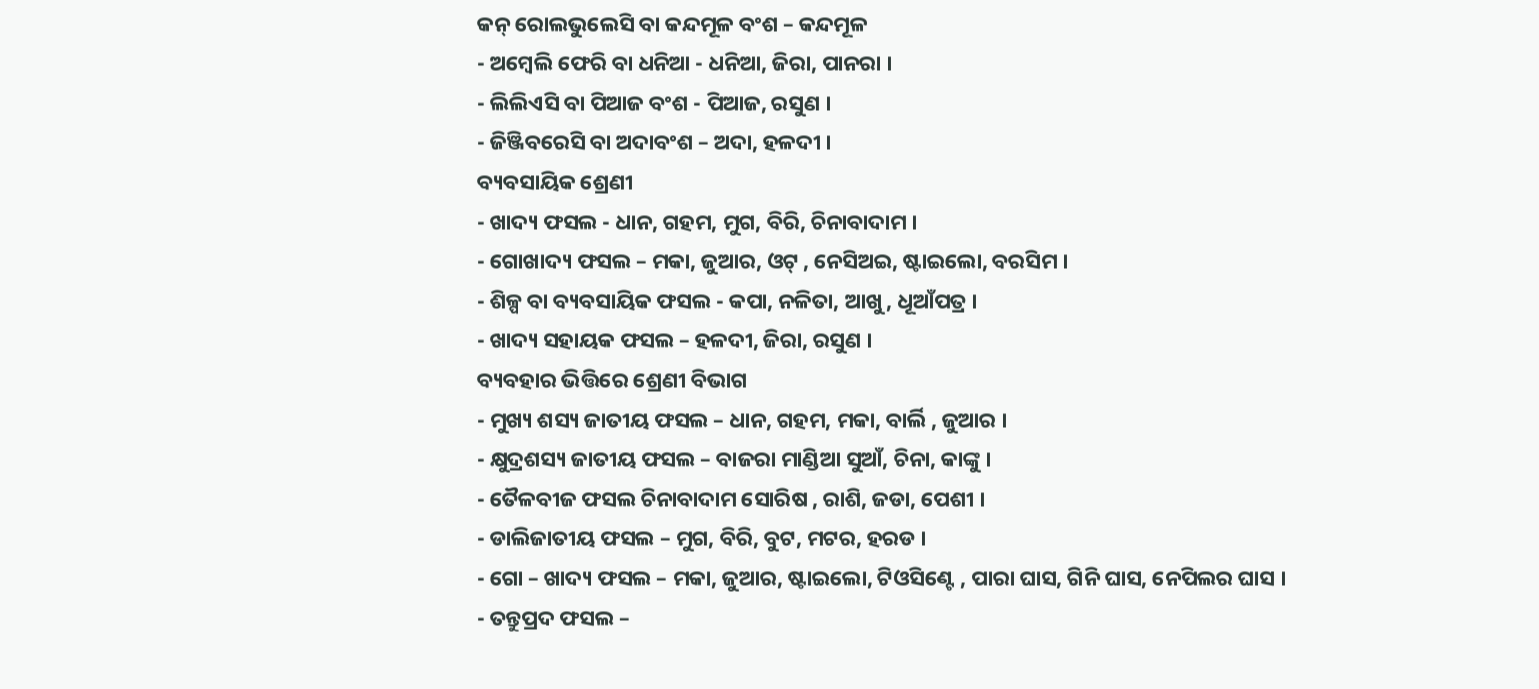କନ୍ ରୋଲଭୁଲେସି ବା କନ୍ଦମୂଳ ବଂଶ – କନ୍ଦମୂଳ
- ଅମ୍ବେଲି ଫେରି ବା ଧନିଆ - ଧନିଆ, ଜିରା, ପାନରା ।
- ଲିଲିଏସି ବା ପିଆଜ ବଂଶ - ପିଆଜ, ରସୁଣ ।
- ଜିଞ୍ଜିବରେସି ବା ଅଦାବଂଶ – ଅଦା, ହଳଦୀ ।
ବ୍ୟବସାୟିକ ଶ୍ରେଣୀ
- ଖାଦ୍ୟ ଫସଲ - ଧାନ, ଗହମ, ମୁଗ, ବିରି, ଚିନାବାଦାମ ।
- ଗୋଖାଦ୍ୟ ଫସଲ – ମକା, ଜୁଆର, ଓଟ୍ , ନେସିଅଇ, ଷ୍ଟାଇଲୋ, ବରସିମ ।
- ଶିଳ୍ପ ବା ବ୍ୟବସାୟିକ ଫସଲ - କପା, ନଳିତା, ଆଖୁ, ଧୂଆଁପତ୍ର ।
- ଖାଦ୍ୟ ସହାୟକ ଫସଲ – ହଳଦୀ, ଜିରା, ରସୁଣ ।
ବ୍ୟବହାର ଭିତ୍ତିରେ ଶ୍ରେଣୀ ବିଭାଗ
- ମୁଖ୍ୟ ଶସ୍ୟ ଜାତୀୟ ଫସଲ – ଧାନ, ଗହମ, ମକା, ବାର୍ଲି , ଜୁଆର ।
- କ୍ଷୁଦ୍ରଶସ୍ୟ ଜାତୀୟ ଫସଲ – ବାଜରା ମାଣ୍ଡିଆ ସୁଆଁ, ଚିନା, କାଙ୍କୁ ।
- ତୈଳବୀଜ ଫସଲ ଚିନାବାଦାମ ସୋରିଷ , ରାଶି, ଜଡା, ପେଶୀ ।
- ଡାଲିଜାତୀୟ ଫସଲ – ମୁଗ, ବିରି, ବୁଟ, ମଟର, ହରଡ ।
- ଗୋ – ଖାଦ୍ୟ ଫସଲ – ମକା, ଜୁଆର, ଷ୍ଟାଇଲୋ, ଟିଓସିଣ୍ଟେ , ପାରା ଘାସ, ଗିନି ଘାସ, ନେପିଲର ଘାସ ।
- ତନ୍ତୁପ୍ରଦ ଫସଲ –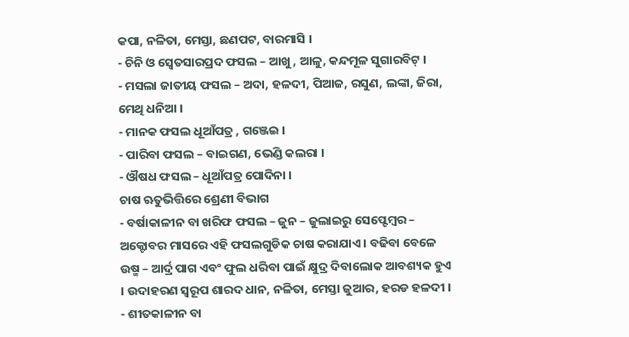କପା, ନଳିତା, ମେସ୍ତା, ଛଣପଟ, ବାରମାସି ।
- ଚିନି ଓ ସ୍ଵେତସାରପ୍ରଦ ଫସଲ – ଆଖୁ, ଆଳୁ, କନ୍ଦମୂଳ ସୁଗାରବିଟ୍ ।
- ମସଲା ଜାତୀୟ ଫସଲ – ଅଦା, ହଳଦୀ, ପିଆଜ, ରସୁଣ, ଲଙ୍କା, ଜିରା, ମେଥି ଧନିଆ ।
- ମାନକ ଫସଲ ଧୂଆଁପତ୍ର , ଗଞ୍ଜେଇ ।
- ପାରିବା ଫସଲ – ବାଇଗଣ, ଭେଣ୍ଡି କଲରା ।
- ଔଷଧ ଫସଲ – ଧୂଆଁପତ୍ର ପୋଦିନା ।
ଚାଷ ଋତୁଭିତ୍ତିରେ ଶ୍ରେଣୀ ବିଭାଗ
- ବର୍ଷାକାଳୀନ ବା ଖରିଫ ଫସଲ – ଜୁନ – ଜୁଲାଇରୁ ସେପ୍ଟେମ୍ବର – ଅକ୍ଟୋବର ମାସରେ ଏହି ଫସଲଗୁଡିକ ଚାଷ କରାଯାଏ । ବଢିବା ବେଳେ ଉଷ୍ମ – ଆର୍ଦ୍ର ପାଗ ଏବଂ ଫୁଲ ଧରିବା ପାଇଁ କ୍ଷୁଦ୍ର ଦିବାଲୋକ ଆବଶ୍ୟକ ହୁଏ । ଉଦାହରଣ ସ୍ୱରୂପ ଶାରଦ ଧାନ, ନଳିତା, ମେସ୍ତା ଜୁଆର, ହରଡ ହଳଦୀ ।
- ଶୀତକାଳୀନ ବା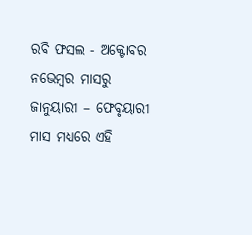ରବି ଫସଲ - ଅକ୍ଟୋବର ନଭେମ୍ବର ମାସରୁ ଜାନୁୟାରୀ – ଫେବୃୟାରୀ ମାସ ମଧ୍ୟରେ ଏହି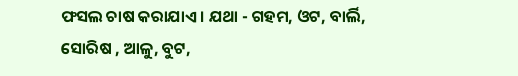ଫସଲ ଚାଷ କରାଯାଏ । ଯଥା - ଗହମ, ଓଟ, ବାର୍ଲି, ସୋରିଷ , ଆଳୁ, ବୁଟ,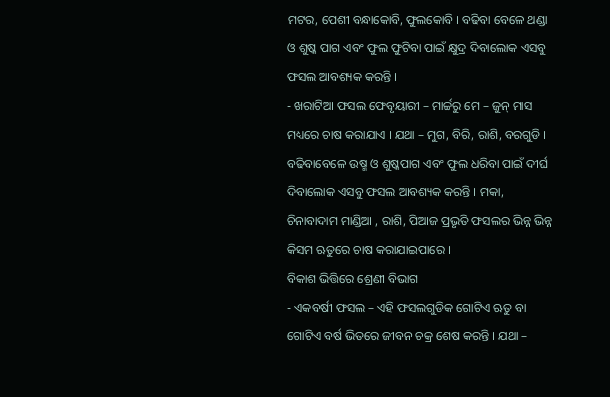ମଟର, ପେଶୀ ବନ୍ଧାକୋବି, ଫୁଲକୋବି । ବଢିବା ବେଳେ ଥଣ୍ଡା ଓ ଶୁଷ୍କ ପାଗ ଏବଂ ଫୁଲ ଫୁଟିବା ପାଇଁ କ୍ଷୁଦ୍ର ଦିବାଲୋକ ଏସବୁ ଫସଲ ଆବଶ୍ୟକ କରନ୍ତି ।
- ଖରାଟିଆ ଫସଲ ଫେବୃୟାରୀ – ମାର୍ଚ୍ଚରୁ ମେ – ଜୁନ୍ ମାସ ମଧ୍ୟରେ ଚାଷ କରାଯାଏ । ଯଥା – ମୁଗ, ବିରି, ରାଶି, ବରଗୁଡି । ବଢିବାବେଳେ ଉଷ୍ମ ଓ ଶୁଷ୍କପାଗ ଏବଂ ଫୁଲ ଧରିବା ପାଇଁ ଦୀର୍ଘ ଦିବାଲୋକ ଏସବୁ ଫସଲ ଆବଶ୍ୟକ କରନ୍ତି । ମକା, ଚିନାବାଦାମ ମାଣ୍ଡିଆ , ରାଶି, ପିଆଜ ପ୍ରଭୃତି ଫସଲର ଭିନ୍ନ ଭିନ୍ନ କିସମ ଋତୁରେ ଚାଷ କରାଯାଇପାରେ ।
ବିକାଶ ଭିତ୍ତିରେ ଶ୍ରେଣୀ ବିଭାଗ
- ଏକବର୍ଷୀ ଫସଲ – ଏହି ଫସଲଗୁଡିକ ଗୋଟିଏ ଋତୁ ବା ଗୋଟିଏ ବର୍ଷ ଭିତରେ ଜୀବନ ଚକ୍ର ଶେଷ କରନ୍ତି । ଯଥା –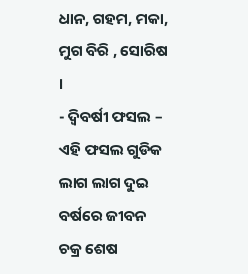ଧାନ, ଗହମ, ମକା, ମୁଗ ବିରି , ସୋରିଷ ।
- ଦ୍ଵିବର୍ଷୀ ଫସଲ – ଏହି ଫସଲ ଗୁଡିକ ଲାଗ ଲାଗ ଦୁଇ ବର୍ଷରେ ଜୀବନ ଚକ୍ର ଶେଷ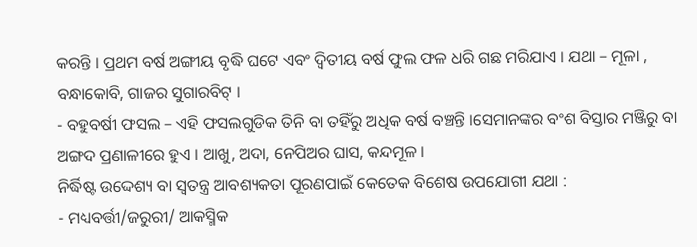କରନ୍ତି । ପ୍ରଥମ ବର୍ଷ ଅଙ୍ଗୀୟ ବୃଦ୍ଧି ଘଟେ ଏବଂ ଦ୍ଵିତୀୟ ବର୍ଷ ଫୁଲ ଫଳ ଧରି ଗଛ ମରିଯାଏ । ଯଥା – ମୂଳା , ବନ୍ଧାକୋବି, ଗାଜର ସୁଗାରବିଟ୍ ।
- ବହୁବର୍ଷୀ ଫସଲ – ଏହି ଫସଲଗୁଡିକ ତିନି ବା ତହିଁରୁ ଅଧିକ ବର୍ଷ ବଞ୍ଚନ୍ତି ।ସେମାନଙ୍କର ବଂଶ ବିସ୍ତାର ମଞ୍ଜିରୁ ବା ଅଙ୍ଗଦ ପ୍ରଣାଳୀରେ ହୁଏ । ଆଖୁ, ଅଦା, ନେପିଅର ଘାସ, କନ୍ଦମୂଳ ।
ନିର୍ଦ୍ଧିଷ୍ଟ ଉଦ୍ଦେଶ୍ୟ ବା ସ୍ଵତନ୍ତ୍ର ଆବଶ୍ୟକତା ପୂରଣପାଇଁ କେତେକ ବିଶେଷ ଉପଯୋଗୀ ଯଥା :
- ମଧ୍ୟବର୍ତ୍ତୀ/ଜରୁରୀ/ ଆକସ୍ମିକ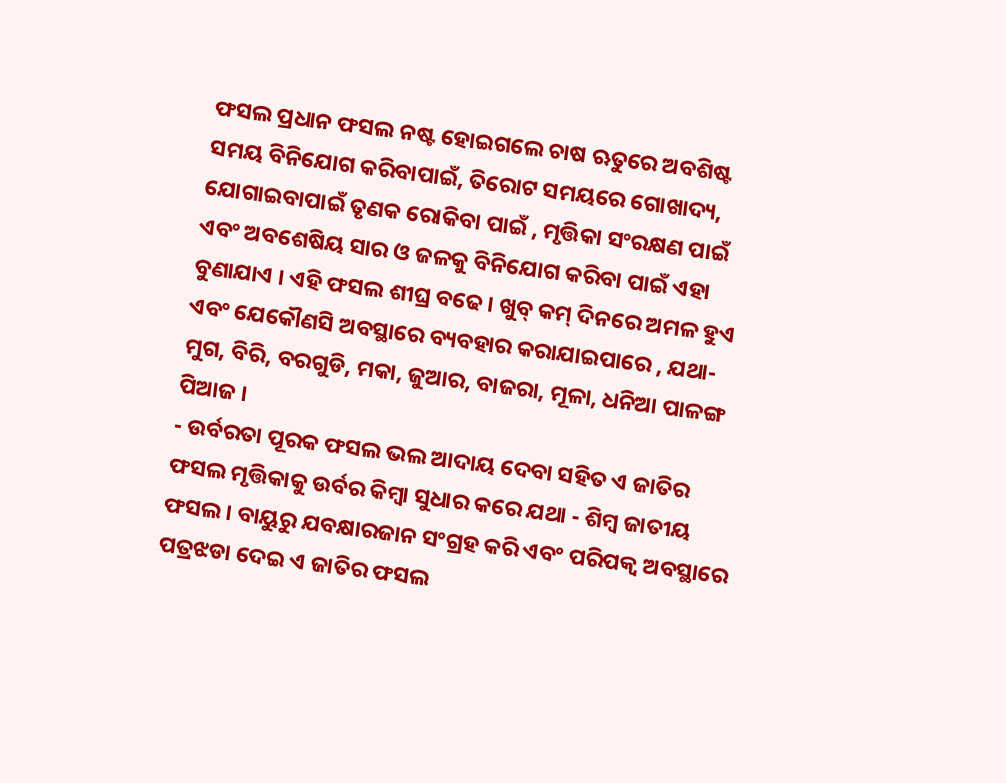ଫସଲ ପ୍ରଧାନ ଫସଲ ନଷ୍ଟ ହୋଇଗଲେ ଚାଷ ଋତୁରେ ଅବଶିଷ୍ଟ ସମୟ ବିନିଯୋଗ କରିବାପାଇଁ, ତିରୋଟ ସମୟରେ ଗୋଖାଦ୍ୟ, ଯୋଗାଇବାପାଇଁ ତୃଣକ ରୋକିବା ପାଇଁ , ମୃତ୍ତିକା ସଂରକ୍ଷଣ ପାଇଁ ଏବଂ ଅବଶେଷିୟ ସାର ଓ ଜଳକୁ ବିନିଯୋଗ କରିବା ପାଇଁ ଏହା ବୁଣାଯାଏ । ଏହି ଫସଲ ଶୀଘ୍ର ବଢେ । ଖୁବ୍ କମ୍ ଦିନରେ ଅମଳ ହୁଏ ଏବଂ ଯେକୌଣସି ଅବସ୍ଥାରେ ବ୍ୟବହାର କରାଯାଇପାରେ , ଯଥା- ମୁଗ, ବିରି, ବରଗୁଡି, ମକା, ଜୁଆର, ବାଜରା, ମୂଳା, ଧନିଆ ପାଳଙ୍ଗ ପିଆଜ ।
- ଉର୍ବରତା ପୂରକ ଫସଲ ଭଲ ଆଦାୟ ଦେବା ସହିତ ଏ ଜାତିର ଫସଲ ମୃତ୍ତିକାକୁ ଉର୍ବର କିମ୍ବା ସୁଧାର କରେ ଯଥା - ଶିମ୍ବ ଜାତୀୟ ଫସଲ । ବାୟୁରୁ ଯବକ୍ଷାରଜାନ ସଂଗ୍ରହ କରି ଏବଂ ପରିପକ୍ଵ ଅବସ୍ଥାରେ ପତ୍ରଝଡା ଦେଇ ଏ ଜାତିର ଫସଲ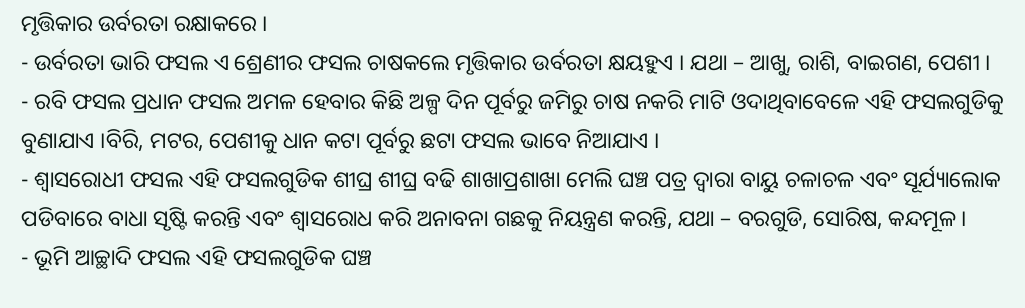ମୃତ୍ତିକାର ଉର୍ବରତା ରକ୍ଷାକରେ ।
- ଉର୍ବରତା ଭାରି ଫସଲ ଏ ଶ୍ରେଣୀର ଫସଲ ଚାଷକଲେ ମୃତ୍ତିକାର ଉର୍ବରତା କ୍ଷୟହୁଏ । ଯଥା – ଆଖୁ, ରାଶି, ବାଇଗଣ, ପେଶୀ ।
- ରବି ଫସଲ ପ୍ରଧାନ ଫସଲ ଅମଳ ହେବାର କିଛି ଅଳ୍ପ ଦିନ ପୂର୍ବରୁ ଜମିରୁ ଚାଷ ନକରି ମାଟି ଓଦାଥିବାବେଳେ ଏହି ଫସଲଗୁଡିକୁ ବୁଣାଯାଏ ।ବିରି, ମଟର, ପେଶୀକୁ ଧାନ କଟା ପୂର୍ବରୁ ଛଟା ଫସଲ ଭାବେ ନିଆଯାଏ ।
- ଶ୍ଵାସରୋଧୀ ଫସଲ ଏହି ଫସଲଗୁଡିକ ଶୀଘ୍ର ଶୀଘ୍ର ବଢି ଶାଖାପ୍ରଶାଖା ମେଲି ଘଞ୍ଚ ପତ୍ର ଦ୍ଵାରା ବାୟୁ ଚଳାଚଳ ଏବଂ ସୂର୍ଯ୍ୟାଲୋକ ପଡିବାରେ ବାଧା ସୃଷ୍ଟି କରନ୍ତି ଏବଂ ଶ୍ଵାସରୋଧ କରି ଅନାବନା ଗଛକୁ ନିୟନ୍ତ୍ରଣ କରନ୍ତି, ଯଥା – ବରଗୁଡି, ସୋରିଷ, କନ୍ଦମୂଳ ।
- ଭୂମି ଆଚ୍ଛାଦି ଫସଲ ଏହି ଫସଲଗୁଡିକ ଘଞ୍ଚ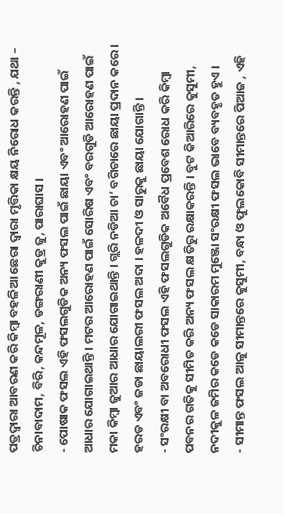ପତ୍ରଦ୍ଵାରା ଆବରଣ କରି କିମ୍ବା ବହଳିଆ ଛେରା ଦ୍ଵାରା ମୃତ୍ତିକା କ୍ଷୟ ନିରୋଧ କରନ୍ତି , ଯଥା – ଚିନାବାଦାମ, ବିରି, କନ୍ଦମୂଳ, ଡଙ୍ଗରାଣୀ କୁଡ୍ର ଜୁ, ପାରାଘାସ ।
- ପୋଷାକ ଫସଲ ଏହି ଫସଲଗୁଡିକ ଅନ୍ୟ ଫସଲ ପାଇଁ ଛାୟା ଏବଂ ଆରୋହଣ ପାଇଁ ଆଧାର ଯୋଗାଇଥାନ୍ତି । ମଟର ଆରୋହଣ ପାଇଁ ସୋରିଷ ଏବଂ ବରଗୁଡି ଆରୋହଣ ପାଇଁ ମକା କିମ୍ବା ଜୁଆର ଆଧାର ଯୋଗାଇଥାନ୍ତି । ଗ୍ଲରି ନଡିଆ ଚା’ ବଗିଚାରେ ଛାୟା ପ୍ରଦାନ କରେ । ହରଡ ଏବଂ ଜଡା ଛାୟାଲରୀ ଫସଲ ଅଦା । ହଳଦୀ ଓ ସାରୁକୁ ଛାୟା ଯୋଗାନ୍ତି ।
- ସଂରକ୍ଷୀ ବା ଅବରୋଧୀ ଫସଲ ଏହି ଫସଲଗୁଡିକ ଅବୈଧ ପ୍ରବେଶ ରୋଧ କରି କିମ୍ବା ପବନର ଗତିକୁ ସୀମିତ କରି ଅନ୍ୟ ଫସଲ କ୍ଷତିରୁ ରକ୍ଷାକରନ୍ତି । ବୁଟ କିଆରିରେ କୁସୁମୀ, ନଦୀକୁଳ ଜମିର କଡେ କଡେ ସାକାରମ ମୁଞ୍ଜୋ ସଂରକ୍ଷୀ ଫସଲ ଭାବେ ବ୍ୟବହୃତ ହୁଏ ।
- ସୀମାନ୍ତ ଫସଲ ଆଳୁ ସୀମାନ୍ତରେ କୁସୁମୀ, ବନ୍ଧା ଓ ଫୁଲକୋବି ସୀମାନ୍ତରେ ପିଆଜ , ଏହି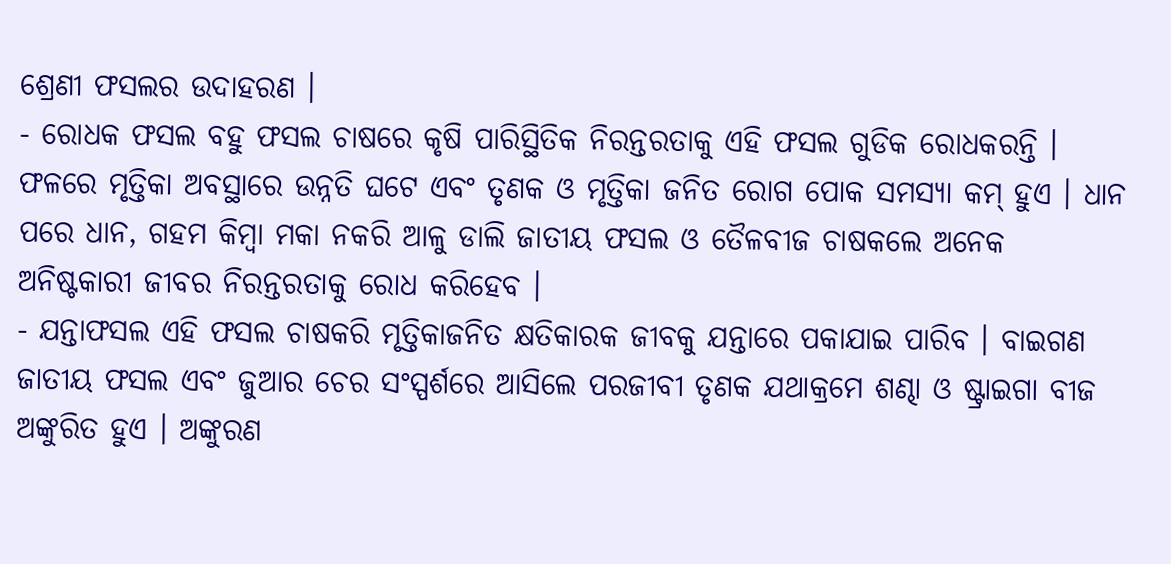ଶ୍ରେଣୀ ଫସଲର ଉଦାହରଣ ।
- ରୋଧକ ଫସଲ ବହୁ ଫସଲ ଚାଷରେ କୃଷି ପାରିସ୍ଥିତିକ ନିରନ୍ତରତାକୁ ଏହି ଫସଲ ଗୁଡିକ ରୋଧକରନ୍ତି । ଫଳରେ ମୃତ୍ତିକା ଅବସ୍ଥାରେ ଉନ୍ନତି ଘଟେ ଏବଂ ତୃଣକ ଓ ମୃତ୍ତିକା ଜନିତ ରୋଗ ପୋକ ସମସ୍ୟା କମ୍ ହୁଏ । ଧାନ ପରେ ଧାନ, ଗହମ କିମ୍ବା ମକା ନକରି ଆଳୁ ଡାଲି ଜାତୀୟ ଫସଲ ଓ ତୈଳବୀଜ ଚାଷକଲେ ଅନେକ ଅନିଷ୍ଟକାରୀ ଜୀବର ନିରନ୍ତରତାକୁ ରୋଧ କରିହେବ ।
- ଯନ୍ତାଫସଲ ଏହି ଫସଲ ଚାଷକରି ମୃତ୍ତିକାଜନିତ କ୍ଷତିକାରକ ଜୀବକୁ ଯନ୍ତାରେ ପକାଯାଇ ପାରିବ । ବାଇଗଣ ଜାତୀୟ ଫସଲ ଏବଂ ଜୁଆର ଚେର ସଂସ୍ପର୍ଶରେ ଆସିଲେ ପରଜୀବୀ ତୃଣକ ଯଥାକ୍ରମେ ଶଣ୍ଢା ଓ ଷ୍ଟ୍ରାଇଗା ବୀଜ ଅଙ୍କୁରିତ ହୁଏ । ଅଙ୍କୁରଣ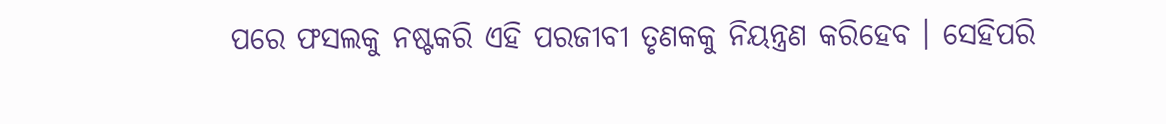ପରେ ଫସଲକୁ ନଷ୍ଟକରି ଏହି ପରଜୀବୀ ତୃଣକକୁ ନିୟନ୍ତ୍ରଣ କରିହେବ । ସେହିପରି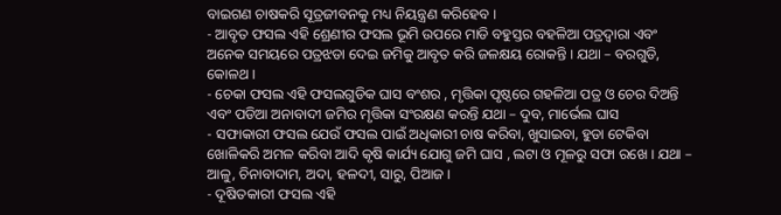ବାଇଗଣ ଚାଷକରି ସୂତ୍ରଜୀବନକୁ ମଧ୍ୟ ନିୟନ୍ତ୍ରଣ କରିହେବ ।
- ଆବୃତ ଫସଲ ଏହି ଶ୍ରେଣୀର ଫସଲ ଭୂମି ଉପରେ ମାଡି ବହୁସ୍ତର ବହଳିଆ ପତ୍ରଦ୍ଵାରା ଏବଂ ଅନେକ ସମୟରେ ପତ୍ରଝଡା ଦେଇ ଜମିକୁ ଆବୃତ କରି ଜଳକ୍ଷୟ ରୋକନ୍ତି । ଯଥା – ବରଗୁଡି, କୋଳଥ ।
- ଚେକା ଫସଲ ଏହି ଫସଲଗୁଡିକ ଘାସ ବଂଶର , ମୃତ୍ତିକା ପୃଷ୍ଠରେ ଗହଳିଆ ପତ୍ର ଓ ଚେର ଦିଅନ୍ତି ଏବଂ ପଡିଆ ଅନାବାଦୀ ଜମିର ମୃତ୍ତିକା ସଂରକ୍ଷଣ କରନ୍ତି ଯଥା – ଦୁବ, ମାର୍ଭେଲ ଘାସ
- ସଫାକାରୀ ଫସଲ ଯେଉଁ ଫସଲ ପାଇଁ ଅଧିକାରୀ ଚାଷ କରିବା, ଖୁସାଇବା, ହୁଡା ଟେକିବା ଖୋଳିକରି ଅମଳ କରିବା ଆଦି କୃଷି କାର୍ଯ୍ୟ ଯୋଗୁ ଜମି ଘାସ , ଲଟା ଓ ମୂଳରୁ ସଫା ରଖେ । ଯଥା – ଆଳୁ, ଚିନାବାଦାମ, ଅଦା, ହଳଦୀ, ସାରୁ, ପିଆଜ ।
- ଦୂଷିତକାରୀ ଫସଲ ଏହି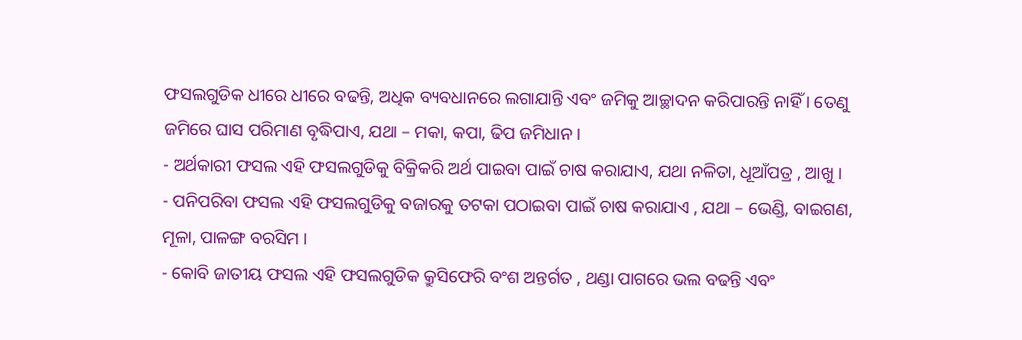ଫସଲଗୁଡିକ ଧୀରେ ଧୀରେ ବଢନ୍ତି, ଅଧିକ ବ୍ୟବଧାନରେ ଲଗାଯାନ୍ତି ଏବଂ ଜମିକୁ ଆଚ୍ଛାଦନ କରିପାରନ୍ତି ନାହିଁ । ତେଣୁ ଜମିରେ ଘାସ ପରିମାଣ ବୃଦ୍ଧିପାଏ, ଯଥା – ମକା, କପା, ଢିପ ଜମିଧାନ ।
- ଅର୍ଥକାରୀ ଫସଲ ଏହି ଫସଲଗୁଡିକୁ ବିକ୍ରିକରି ଅର୍ଥ ପାଇବା ପାଇଁ ଚାଷ କରାଯାଏ, ଯଥା ନଳିତା, ଧୂଆଁପତ୍ର , ଆଖୁ ।
- ପନିପରିବା ଫସଲ ଏହି ଫସଲଗୁଡିକୁ ବଜାରକୁ ତଟକା ପଠାଇବା ପାଇଁ ଚାଷ କରାଯାଏ , ଯଥା – ଭେଣ୍ଡି, ବାଇଗଣ, ମୂଳା, ପାଳଙ୍ଗ ବରସିମ ।
- କୋବି ଜାତୀୟ ଫସଲ ଏହି ଫସଲଗୁଡିକ କ୍ରୁସିଫେରି ବଂଶ ଅନ୍ତର୍ଗତ , ଥଣ୍ଡା ପାଗରେ ଭଲ ବଢନ୍ତି ଏବଂ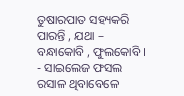ତୁଷାରପାତ ସହ୍ୟକରି ପାରନ୍ତି , ଯଥା – ବନ୍ଧାକୋବି , ଫୁଲକୋବି ।
- ସାଇଲେଜ ଫସଲ ରସାଳ ଥିବାବେଳେ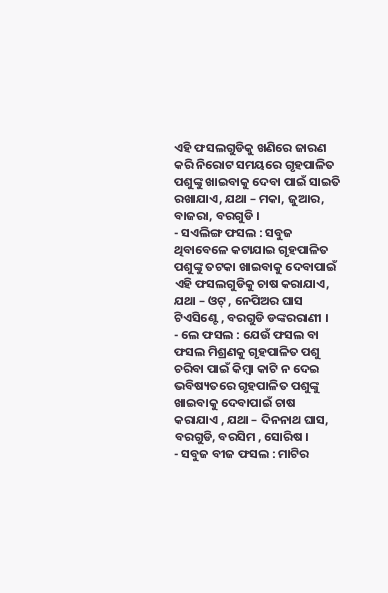ଏହି ଫସଲଗୁଡିକୁ ଖଣିରେ ଜାରଣ କରି ନିରୋଟ ସମୟରେ ଗୃହପାଳିତ ପଶୁଙ୍କୁ ଖାଇବାକୁ ଦେବା ପାଇଁ ସାଇତି ରଖାଯାଏ, ଯଥା – ମକା, ଜୁଆର, ବାଜରା, ବରଗୁଡି ।
- ସଏଲିଙ୍ଗ ଫସଲ : ସବୁଜ ଥିବାବେଳେ କଟାଯାଇ ଗୃହପାଳିତ ପଶୁଙ୍କୁ ତଟକା ଖାଇବାକୁ ଦେବାପାଇଁ ଏହି ଫସଲଗୁଡିକୁ ଚାଷ କରାଯାଏ, ଯଥା – ଓଟ୍ , ନେପିଅର ଘାସ ଟିଏସିଣ୍ଟେ , ବରଗୁଡି ଡଙ୍କରରାଣୀ ।
- ଲେ ଫସଲ : ଯେଉଁ ଫସଲ ବା ଫସଲ ମିଶ୍ରଣକୁ ଗୃହପାଳିତ ପଶୁ ଚରିବା ପାଇଁ କିମ୍ବା କାଟି ନ ଦେଇ ଭବିଷ୍ୟତରେ ଗୃହପାଳିତ ପଶୁଙ୍କୁ ଖାଇବାକୁ ଦେବାପାଇଁ ଚାଷ କରାଯାଏ , ଯଥା – ଦିନନାଥ ଘାସ, ବରଗୁଡି, ବରସିମ , ସୋରିଷ ।
- ସବୁଜ ବୀଜ ଫସଲ : ମାଟିର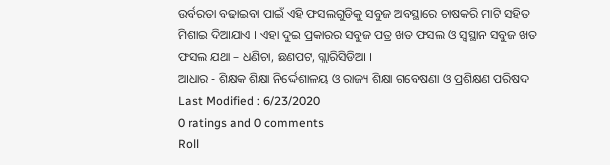ଉର୍ବରତା ବଢାଇବା ପାଇଁ ଏହି ଫସଲଗୁଡିକୁ ସବୁଜ ଅବସ୍ଥାରେ ଚାଷକରି ମାଟି ସହିତ ମିଶାଇ ଦିଆଯାଏ । ଏହା ଦୁଇ ପ୍ରକାରର ସବୁଜ ପତ୍ର ଖତ ଫସଲ ଓ ସ୍ଵସ୍ଥାନ ସବୁଜ ଖତ ଫସଲ ଯଥା – ଧଣିଚା, ଛଣପଟ, ଗ୍ଲାରିସିଡିଆ ।
ଆଧାର - ଶିକ୍ଷକ ଶିକ୍ଷା ନିର୍ଦ୍ଦେଶାଳୟ ଓ ରାଜ୍ୟ ଶିକ୍ଷା ଗବେଷଣା ଓ ପ୍ରଶିକ୍ଷଣ ପରିଷଦ
Last Modified : 6/23/2020
0 ratings and 0 comments
Roll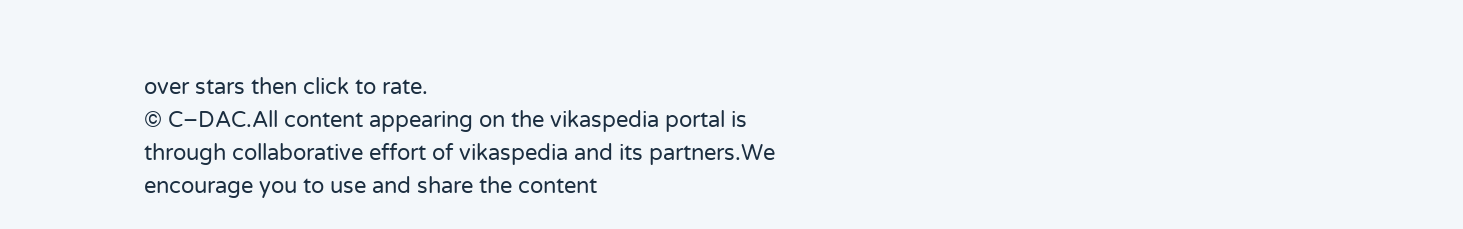over stars then click to rate.
© C–DAC.All content appearing on the vikaspedia portal is through collaborative effort of vikaspedia and its partners.We encourage you to use and share the content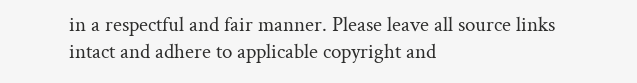in a respectful and fair manner. Please leave all source links intact and adhere to applicable copyright and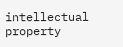intellectual property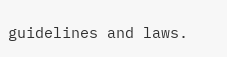guidelines and laws.